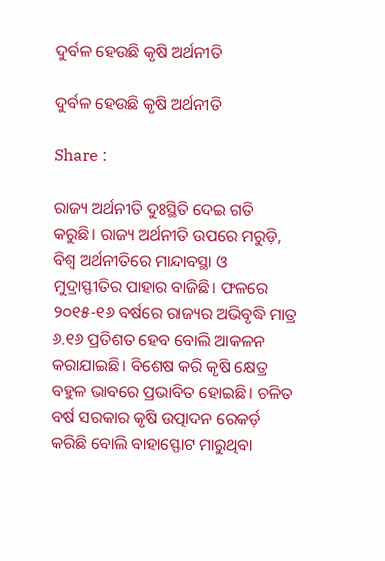ଦୁର୍ବଳ ହେଉଛି କୃଷି ଅର୍ଥନୀତି

ଦୁର୍ବଳ ହେଉଛି କୃଷି ଅର୍ଥନୀତି

Share :

ରାଜ୍ୟ ଅର୍ଥନୀତି ଦୁଃସ୍ଥିତି ଦେଇ ଗତି କରୁଛି। ରାଜ୍ୟ ଅର୍ଥନୀତି ଉପରେ ମରୁଡ଼ି, ବିଶ୍ୱ ଅର୍ଥନୀତିରେ ମାନ୍ଦାବସ୍ଥା ଓ ମୁଦ୍ରାସ୍ଫୀତିର ପାହାର ବାଜିଛି। ଫଳରେ ୨୦୧୫-୧୬ ବର୍ଷରେ ରାଜ୍ୟର ଅଭିବୃଦ୍ଧି ମାତ୍ର ୬.୧୬ ପ୍ରତିଶତ ହେବ ବୋଲି ଆକଳନ କରାଯାଇଛି। ବିଶେଷ କରି କୃଷି କ୍ଷେତ୍ର ବହୁଳ ଭାବରେ ପ୍ରଭାବିତ ହୋଇଛି। ଚଳିତ ବର୍ଷ ସରକାର କୃଷି ଉତ୍ପାଦନ ରେକର୍ଡ଼ କରିଛି ବୋଲି ବାହାସ୍ଫୋଟ ମାରୁଥିବା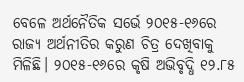ବେଳେ ଅର୍ଥନୈତିକ ସର୍ଭେ ୨୦୧୫-୧୬ରେ ରାଜ୍ୟ ଅର୍ଥନୀତିର କରୁଣ ଚିତ୍ର ଦେଖିବାକୁ ମିଳିଛି। ୨୦୧୫-୧୬ରେ କୃଷି ଅଭିବୃଦ୍ଧି ୧୨.୮୫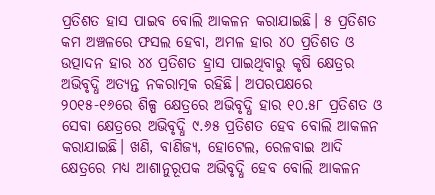ପ୍ରତିଶତ ହାସ ପାଇବ ବୋଲି ଆକଳନ କରାଯାଇଛି। ୫ ପ୍ରତିଶତ କମ‌ ଅଞ୍ଚଳରେ ଫସଲ ହେବା, ଅମଳ ହାର ୪୦ ପ୍ରତିଶତ ଓ ଉତ୍ପାଦନ ହାର ୪୪ ପ୍ରତିଶତ ହ୍ରାସ ପାଇଥିବାରୁ କୃଷି କ୍ଷେତ୍ରର ଅଭିବୃଦ୍ଧି ଅତ୍ୟନ୍ତ ନକରାତ୍ମକ ରହିଛି। ଅପରପକ୍ଷରେ ୨୦୧୫-୧୬ରେ ଶିଳ୍ପ କ୍ଷେତ୍ରରେ ଅଭିବୃଦ୍ଧି ହାର ୧୦.୫୮ ପ୍ରତିଶତ ଓ ସେବା କ୍ଷେତ୍ରରେ ଅଭିବୃଦ୍ଧି ୯.୬୫ ପ୍ରତିଶତ ହେବ ବୋଲି ଆକଳନ କରାଯାଇଛି। ଖଣି, ବାଣିଜ୍ୟ, ହୋଟେଲ, ରେଳବାଇ ଆଦି କ୍ଷେତ୍ରରେ ମଧ୍ୟ ଆଶାନୁରୂପକ ଅଭିବୃଦ୍ଧି ହେବ ବୋଲି ଆକଳନ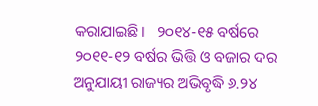କରାଯାଇଛି।   ୨୦୧୪-୧୫ ବର୍ଷରେ ୨୦୧୧-୧୨ ବର୍ଷର ଭିତ୍ତି ଓ ବଜାର ଦର ଅନୁଯାୟୀ ରାଜ୍ୟର ଅଭିବୃଦ୍ଧି ୬.୨୪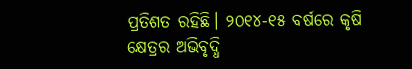ପ୍ରତିଶତ ରହିଛି। ୨୦୧୪-୧୫ ବର୍ଷରେ କୃଷି କ୍ଷେତ୍ରର ଅଭିବୃଦ୍ଧି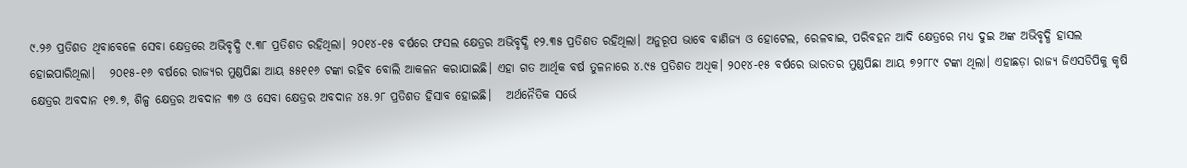୯.୨୬ ପ୍ରତିଶତ ଥିବାବେଳେ ସେବା କ୍ଷେତ୍ରରେ ଅଭିବୃଦ୍ଧି ୯.୩୮ ପ୍ରତିଶତ ରହିଥିଲା। ୨୦୧୪-୧୫ ବର୍ଷରେ ଫସଲ କ୍ଷେତ୍ରର ଅଭିବୃଦ୍ଧି ୧୨.୩୫ ପ୍ରତିଶତ ରହିଥିଲା। ଅନୁରୂପ ଭାବେ ବାଣିଜ୍ୟ ଓ ହୋଟେଲ, ରେଳବାଇ, ପରିବହନ ଆଦି କ୍ଷେତ୍ରରେ ମଧ୍ୟ ଦୁଇ ଅଙ୍କ ଅଭିବୃଦ୍ଧି ହାସଲ ହୋଇପାରିଥିଲା।   ୨୦୧୫-୧୬ ବର୍ଷରେ ରାଜ୍ୟର ମୁଣ୍ଡପିଛା ଆୟ ୫୫୧୧୬ ଟଙ୍କା ରହିବ ବୋଲି ଆକଳନ କରାଯାଇଛି। ଏହା ଗତ ଆର୍ଥିକ ବର୍ଷ ତୁଳନାରେ ୪.୯୫ ପ୍ରତିଶତ ଅଧିକ। ୨୦୧୪-୧୫ ବର୍ଷରେ ଭାରତର ମୁଣ୍ଡପିଛା ଆୟ ୭୨୮୮୯ ଟଙ୍କା ଥିଲା। ଏହାଛଡ଼ା ରାଜ୍ୟ ଜିଏସ‌ଡିପିକୁ କୃଷି କ୍ଷେତ୍ରର ଅବଦାନ ୧୭.୭, ଶିଳ୍ପ କ୍ଷେତ୍ରର ଅବଦାନ ୩୭ ଓ ସେବା କ୍ଷେତ୍ରର ଅବଦାନ ୪୫.୨୮ ପ୍ରତିଶତ ହିସାବ ହୋଇଛି।   ଅର୍ଥନୈତିକ ସର୍ଭେ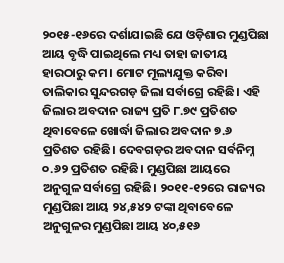୨୦୧୫-୧୬ରେ ଦର୍ଶାଯାଇଛି ଯେ ଓଡ଼ିଶାର ମୁଣ୍ଡପିଛା ଆୟ ବୃଦ୍ଧି ପାଇଥିଲେ ମଧ୍ୟ ତାହା ଜାତୀୟ ହାରଠାରୁ କମ‌। ମୋଟ ମୂଲ୍ୟଯୁକ୍ତ କରିବା ତାଲିକାର ସୁନ୍ଦରଗଡ଼ ଜିଲା ସର୍ବାଗ୍ରେ ରହିଛି। ଏହି ଜିଲାର ଅବଦାନ ରାଜ୍ୟ ପ୍ରତି ୮.୭୯ ପ୍ରତିଶତ ଥିବାବେଳେ ଖୋର୍ଦ୍ଧା ଜିଲାର ଅବଦାନ ୭.୬ ପ୍ରତିଶତ ରହିଛି। ଦେବଗଡ଼ର ଅବଦାନ ସର୍ବନିମ୍ନ ୦.୬୨ ପ୍ରତିଶତ ରହିଛି। ମୁଣ୍ଡପିଛା ଆୟରେ ଅନୁଗୁଳ ସର୍ବାଗ୍ରେ ରହିଛି। ୨୦୧୧-୧୨ରେ ରାଜ୍ୟର ମୁଣ୍ଡପିଛା ଆୟ ୨୪,୫୪୨ ଟଙ୍କା ଥିବାବେଳେ ଅନୁଗୁଳର ମୁଣ୍ଡପିଛା ଆୟ ୪୦,୫୧୬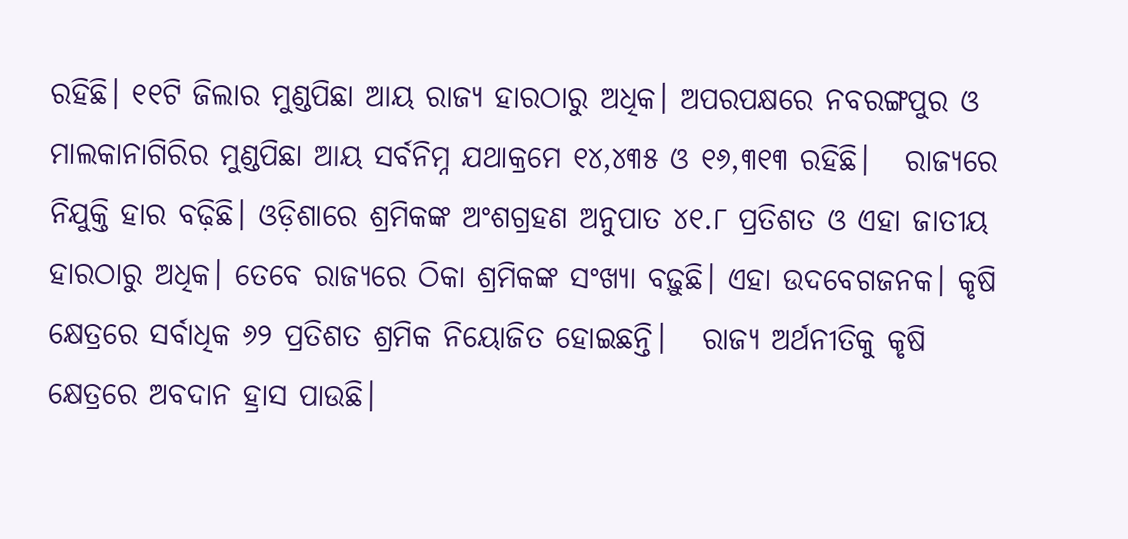ରହିଛି। ୧୧ଟି ଜିଲାର ମୁଣ୍ଡପିଛା ଆୟ ରାଜ୍ୟ ହାରଠାରୁ ଅଧିକ। ଅପରପକ୍ଷରେ ନବରଙ୍ଗପୁର ଓ ମାଲକାନାଗିରିର ମୁଣ୍ଡପିଛା ଆୟ ସର୍ବନିମ୍ନ ଯଥାକ୍ରମେ ୧୪,୪୩୫ ଓ ୧୬,୩୧୩ ରହିଛି।   ରାଜ୍ୟରେ ନିଯୁକ୍ତି ହାର ବଢ଼ିଛି। ଓଡ଼ିଶାରେ ଶ୍ରମିକଙ୍କ ଅଂଶଗ୍ରହଣ ଅନୁପାତ ୪୧.୮ ପ୍ରତିଶତ ଓ ଏହା ଜାତୀୟ ହାରଠାରୁ ଅଧିକ। ତେବେ ରାଜ୍ୟରେ ଠିକା ଶ୍ରମିକଙ୍କ ସଂଖ୍ୟା ବଢ଼ୁଛି। ଏହା ଉଦ‌ବେଗଜନକ। କୃଷି କ୍ଷେତ୍ରରେ ସର୍ବାଧିକ ୬୨ ପ୍ରତିଶତ ଶ୍ରମିକ ନିୟୋଜିତ ହୋଇଛନ୍ତି।   ରାଜ୍ୟ ଅର୍ଥନୀତିକୁ କୃଷି କ୍ଷେତ୍ରରେ ଅବଦାନ ହ୍ରାସ ପାଉଛି।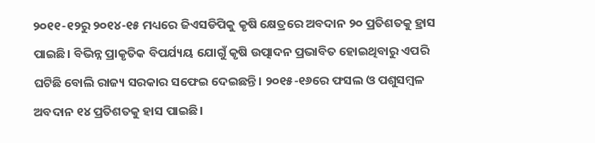୨୦୧୧-୧୨ରୁ ୨୦୧୪-୧୫ ମଧ୍ୟରେ ଜିଏସ‌ଡିପିକୁ କୃଷି କ୍ଷେତ୍ରରେ ଅବଦାନ ୨୦ ପ୍ରତିଶତକୁ ହ୍ରାସ ପାଇଛି। ବିଭିନ୍ନ ପ୍ରାକୃତିକ ବିପର୍ଯ୍ୟୟ ଯୋଗୁଁ କୃଷି ଉତ୍ପାଦନ ପ୍ରଭାବିତ ହୋଇଥିବାରୁ ଏପରି ଘଟିଛି ବୋଲି ରାଜ୍ୟ ସରକାର ସଫେଇ ଦେଇଛନ୍ତି। ୨୦୧୫-୧୬ରେ ଫସଲ ଓ ପଶୁସମ୍ୱଳ ଅବଦାନ ୧୪ ପ୍ରତିଶତକୁ ହାସ ପାଇଛି।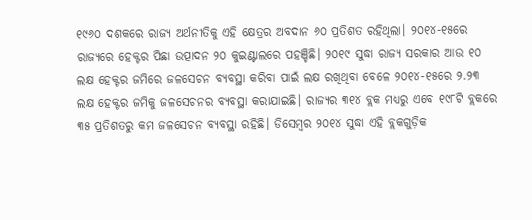୧୯୬୦ ଦଶକରେ ରାଜ୍ୟ ଅର୍ଥନୀତିକୁ ଏହି କ୍ଷେତ୍ରର ଅବଦାନ ୬୦ ପ୍ରତିଶତ ରହିଥିଲା। ୨୦୧୪-୧୫ରେ ରାଜ୍ୟରେ ହେକ୍ଟର ପିଛା ଉତ୍ପାଦନ ୨୦ କୁଇଣ୍ଟାଲରେ ପହଞ୍ଚିଛି। ୨୦୧୯ ସୁଦ୍ଧା ରାଜ୍ୟ ସରକାର ଆଉ ୧୦ ଲକ୍ଷ ହେକ୍ଟର ଜମିରେ ଜଳସେଚନ ବ୍ୟବସ୍ଥା କରିବା ପାଇଁ ଲକ୍ଷ ରଖିଥିବା ବେଳେ ୨୦୧୪-୧୫ରେ ୨.୨୩ ଲକ୍ଷ ହେକ୍ଟର ଜମିକୁ ଜଳସେଚନର ବ୍ୟବସ୍ଥା କରାଯାଇଛି। ରାଜ୍ୟର ୩୧୪ ବ୍ଲକ ମଧ୍ୟରୁ ଏବେ ୧୯୮ଟି ବ୍ଲକରେ ୩୫ ପ୍ରତିଶତରୁ କମ‌ ଜଳସେଚନ ବ୍ୟବସ୍ଥା ରହିଛି। ଡିସେମ୍ୱର ୨୦୧୪ ସୁଦ୍ଧା ଏହି ବ୍ଲକଗୁଡ଼ିକ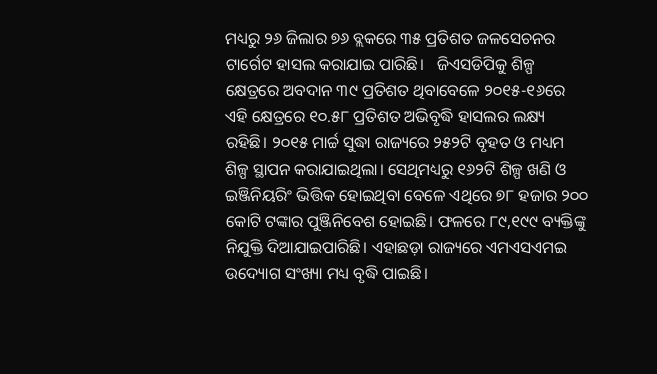ମଧ୍ୟରୁ ୨୬ ଜିଲାର ୭୬ ବ୍ଲକରେ ୩୫ ପ୍ରତିଶତ ଜଳସେଚନର ଟାର୍ଗେଟ ହାସଲ କରାଯାଇ ପାରିଛି।   ଜିଏସ‌ଡିପିକୁ ଶିଳ୍ପ କ୍ଷେତ୍ରରେ ଅବଦାନ ୩୯ ପ୍ରତିଶତ ଥିବାବେଳେ ୨୦୧୫-୧୬ରେ ଏହି କ୍ଷେତ୍ରରେ ୧୦.୫୮ ପ୍ରତିଶତ ଅଭିବୃଦ୍ଧି ହାସଲର ଲକ୍ଷ୍ୟ ରହିଛି। ୨୦୧୫ ମାର୍ଚ୍ଚ ସୁଦ୍ଧା ରାଜ୍ୟରେ ୨୫୨ଟି ବୃହତ ଓ ମଧ୍ୟମ ଶିଳ୍ପ ସ୍ଥାପନ କରାଯାଇଥିଲା। ସେଥିମଧ୍ୟରୁ ୧୬୨ଟି ଶିଳ୍ପ ଖଣି ଓ ଇଞ୍ଜିନିୟରିଂ ଭିତ୍ତିକ ହୋଇଥିବା ବେଳେ ଏଥିରେ ୭୮ ହଜାର ୨୦୦ କୋଟି ଟଙ୍କାର ପୁଞ୍ଜିନିବେଶ ହୋଇଛି। ଫଳରେ ୮୯,୧୯୯ ବ୍ୟକ୍ତିଙ୍କୁ ନିଯୁକ୍ତି ଦିଆଯାଇପାରିଛି। ଏହାଛଡ଼ା ରାଜ୍ୟରେ ଏମ‌ଏସ‌ଏମ‌ଇ ଉଦ୍ୟୋଗ ସଂଖ୍ୟା ମଧ୍ୟ ବୃଦ୍ଧି ପାଇଛି।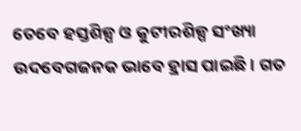ତେବେ ହସ୍ତଶିଳ୍ପ ଓ କୁଟୀରଶିଳ୍ପ ସଂଖ୍ୟା ଉଦ‌ବେଗଜନକ ଭାବେ ହ୍ରାସ ପାଇଛି। ଗତ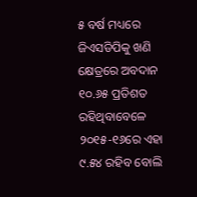୫ ବର୍ଷ ମଧ୍ୟରେ ଜିଏସ‌ଡିପିକୁ ଖଣି କ୍ଷେତ୍ରରେ ଅବଦାନ ୧୦.୬୫ ପ୍ରତିଶତ ରହିଥିବାବେଳେ ୨୦୧୫-୧୬ରେ ଏହା ୯.୫୪ ରହିବ ବୋଲି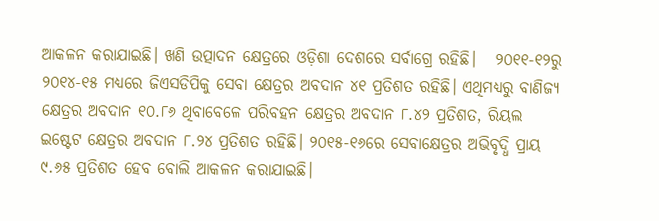ଆକଳନ କରାଯାଇଛି। ଖଣି ଉତ୍ପାଦନ କ୍ଷେତ୍ରରେ ଓଡ଼ିଶା ଦେଶରେ ସର୍ବାଗ୍ରେ ରହିଛି।   ୨୦୧୧-୧୨ରୁ ୨୦୧୪-୧୫ ମଧ୍ୟରେ ଜିଏସ‌ଡିପିକୁ ସେବା କ୍ଷେତ୍ରର ଅବଦାନ ୪୧ ପ୍ରତିଶତ ରହିଛି। ଏଥିମଧ୍ୟରୁ ବାଣିଜ୍ୟ କ୍ଷେତ୍ରର ଅବଦାନ ୧୦.୮୬ ଥିବାବେଳେ ପରିବହନ କ୍ଷେତ୍ରର ଅବଦାନ ୮.୪୨ ପ୍ରତିଶତ, ରିୟଲ ଇଷ୍ଟେଟ‌ କ୍ଷେତ୍ରର ଅବଦାନ ୮.୨୪ ପ୍ରତିଶତ ରହିଛି। ୨୦୧୫-୧୬ରେ ସେବାକ୍ଷେତ୍ରର ଅଭିବୃଦ୍ଧି ପ୍ରାୟ ୯.୬୫ ପ୍ରତିଶତ ହେବ ବୋଲି ଆକଳନ କରାଯାଇଛି।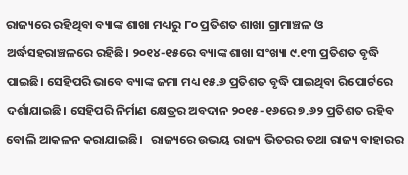ରାଜ୍ୟରେ ରହିଥିବା ବ୍ୟାଙ୍କ ଶାଖା ମଧ୍ୟରୁ ୮୦ ପ୍ରତିଶତ ଶାଖା ଗ୍ରାମାଞ୍ଚଳ ଓ ଅର୍ଦ୍ଧସହରାଞ୍ଚଳରେ ରହିଛି। ୨୦୧୪-୧୫ରେ ବ୍ୟାଙ୍କ ଶାଖା ସଂଖ୍ୟା ୯.୧୩ ପ୍ରତିଶତ ବୃଦ୍ଧି ପାଇଛି। ସେହିପରି ଭାବେ ବ୍ୟାଙ୍କ ଜମା ମଧ୍ୟ ୧୫.୬ ପ୍ରତିଶତ ବୃଦ୍ଧି ପାଇଥିବା ରିପୋର୍ଟରେ ଦର୍ଶାଯାଇଛି। ସେହିପରି ନିର୍ମାଣ କ୍ଷେତ୍ରର ଅବଦାନ ୨୦୧୫-୧୬ରେ ୭.୬୨ ପ୍ରତିଶତ ରହିବ ବୋଲି ଆକଳନ କରାଯାଇଛି।   ରାଜ୍ୟରେ ଉଭୟ ରାଜ୍ୟ ଭିତରର ତଥା ରାଜ୍ୟ ବାହାରର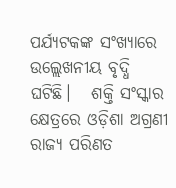ପର୍ଯ୍ୟଟକଙ୍କ ସଂଖ୍ୟାରେ ଉଲ୍ଲେଖନୀୟ ବୃଦ୍ଧି ଘଟିଛି।   ଶକ୍ତି ସଂସ୍କାର କ୍ଷେତ୍ରରେ ଓଡ଼ିଶା ଅଗ୍ରଣୀ ରାଜ୍ୟ ପରିଣତ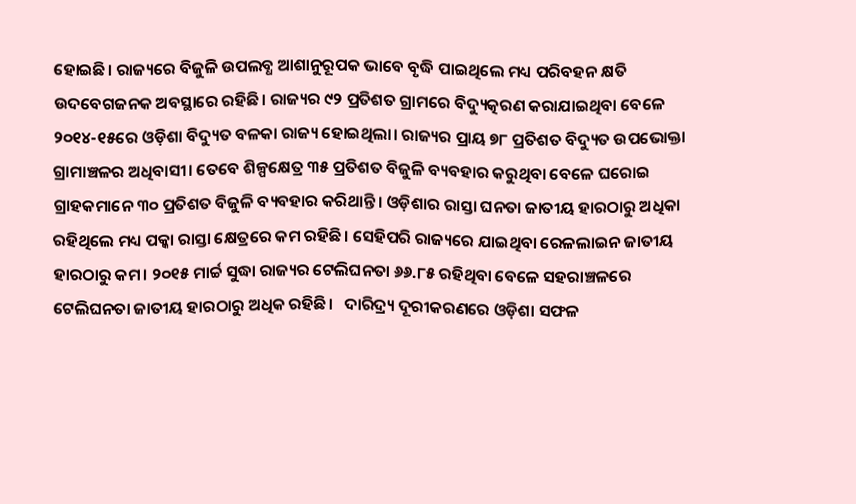ହୋଇଛି। ରାଜ୍ୟରେ ବିଜୁଳି ଉପଲବ୍ଧ ଆଶାନୁରୂପକ ଭାବେ ବୃଦ୍ଧି ପାଇଥିଲେ ମଧ୍ୟ ପରିବହନ କ୍ଷତି ଉଦବେଗଜନକ ଅବସ୍ଥାରେ ରହିଛି। ରାଜ୍ୟର ୯୨ ପ୍ରତିଶତ ଗ୍ରାମରେ ବିଦ୍ୟୁତ୍କରଣ କରାଯାଇଥିବା ବେଳେ ୨୦୧୪-୧୫ରେ ଓଡ଼ିଶା ବିଦ୍ୟୁତ ବଳକା ରାଜ୍ୟ ହୋଇଥିଲା। ରାଜ୍ୟର ପ୍ରାୟ ୭୮ ପ୍ରତିଶତ ବିଦ୍ୟୁତ ଉପଭୋକ୍ତା ଗ୍ରାମାଞ୍ଚଳର ଅଧିବାସୀ। ତେବେ ଶିଳ୍ପକ୍ଷେତ୍ର ୩୫ ପ୍ରତିଶତ ବିଜୁଳି ବ୍ୟବହାର କରୁଥିବା ବେଳେ ଘରୋଇ ଗ୍ରାହକମାନେ ୩୦ ପ୍ରତିଶତ ବିଜୁଳି ବ୍ୟବହାର କରିଥାନ୍ତି। ଓଡ଼ିଶାର ରାସ୍ତା ଘନତା ଜାତୀୟ ହାରଠାରୁ ଅଧିକା ରହିଥିଲେ ମଧ୍ୟ ପକ୍କା ରାସ୍ତା କ୍ଷେତ୍ରରେ କମ‌ ରହିଛି। ସେହିପରି ରାଜ୍ୟରେ ଯାଇଥିବା ରେଳଲାଇନ‌ ଜାତୀୟ ହାରଠାରୁ କମ‌। ୨୦୧୫ ମାର୍ଚ୍ଚ ସୁଦ୍ଧା ରାଜ୍ୟର ଟେଲିଘନତା ୬୬.୮୫ ରହିଥିବା ବେଳେ ସହରାଞ୍ଚଳରେ ଟେଲିଘନତା ଜାତୀୟ ହାରଠାରୁ ଅଧିକ ରହିଛି।   ଦାରିଦ୍ର୍ୟ ଦୂରୀକରଣରେ ଓଡ଼ିଶା ସଫଳ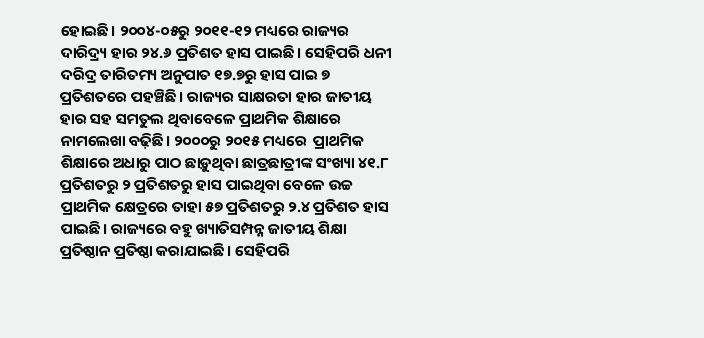ହୋଇଛି। ୨୦୦୪-୦୫ରୁ ୨୦୧୧-୧୨ ମଧ୍ୟରେ ରାଜ୍ୟର ଦାରିଦ୍ର୍ୟ ହାର ୨୪.୬ ପ୍ରତିଶତ ହାସ ପାଇଛି। ସେହିପରି ଧନୀ ଦରିଦ୍ର ତାରିତମ୍ୟ ଅନୁପାତ ୧୭.୭ରୁ ହାସ ପାଇ ୭ ପ୍ରତିଶତରେ ପହଞ୍ଚିଛି। ରାଜ୍ୟର ସାକ୍ଷରତା ହାର ଜାତୀୟ ହାର ସହ ସମତୁଲ ଥିବାବେଳେ ପ୍ରାଥମିକ ଶିକ୍ଷାରେ ନାମଲେଖା ବଢ଼ିଛି। ୨୦୦୦ରୁ ୨୦୧୫ ମଧ୍ୟରେ  ପ୍ରାଥମିକ ଶିକ୍ଷାରେ ଅଧାରୁ ପାଠ ଛାଡ଼ୁଥିବା ଛାତ୍ରଛାତ୍ରୀଙ୍କ ସଂଖ୍ୟା ୪୧.୮ ପ୍ରତିଶତରୁ ୨ ପ୍ରତିଶତରୁ ହାସ ପାଇଥିବା ବେଳେ ଉଚ୍ଚ ପ୍ରାଥମିକ କ୍ଷେତ୍ରରେ ତାହା ୫୭ ପ୍ରତିଶତରୁ ୨.୪ ପ୍ରତିଶତ ହାସ ପାଇଛି। ରାଜ୍ୟରେ ବହୁ ଖ୍ୟାତିସମ୍ପନ୍ନ ଜାତୀୟ ଶିକ୍ଷା ପ୍ରତିଷ୍ଠାନ ପ୍ରତିଷ୍ଠା କରାଯାଇଛି। ସେହିପରି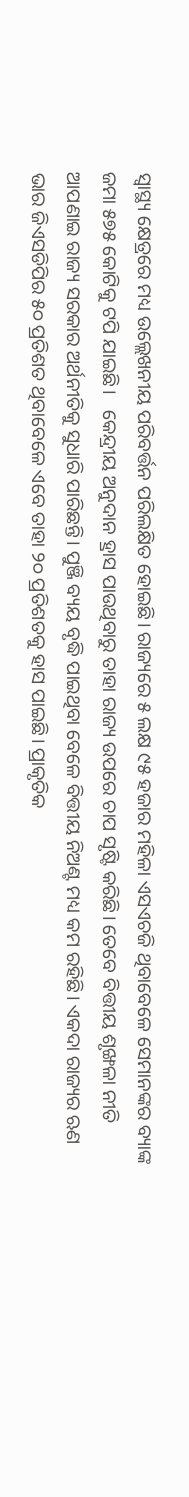ସ୍ୱାସ୍ଥ୍ୟ କ୍ଷେତ୍ରରେ ମଧ୍ୟ ଉଲ୍ଲେଖନୀୟ ପରିବର୍ତ୍ତନ ପରିଲକ୍ଷିତ ହୋଇଛି। ରାଜ୍ୟରେ ୫ ଲକ୍ଷ ୯୫ ହଜାର ମହିଳା ଏସ‌ଏଚ‌ଜି ଥିବାବେଳେ ସେମାନଙ୍କର ବ୍ୟାଙ୍କ ଜମା ୫୭୫ କୋଟିକୁ ଟପି ଯାଇଛି।   କେନ୍ଦ୍ରୀୟ ଅନୁଦାନ ହ୍ରାସ ପାଉଥିବାରୁ ତାହା ରାଜ୍ୟ ଉପରେ ଚାପ ସୃଷ୍ଟି କରିଛି। ତେବେ ବିତ୍ତୀୟ ଶୃଙ୍ଖଳା ନୀତି ଆପଣାଇ ରାଜ୍ୟ ସରକାର ଅର୍ଥନୀତିକୁ ସୁଧାରି ପାରିଛନ୍ତି। ପୁଞ୍ଜି ବ୍ୟୟ ବୃଦ୍ଧି ପାଇଥିବା ବେଳେ ବିତ୍ତୀୟ ନିଅଣ୍ଟ ମଧ୍ୟ କମ‌ ରହିଛି। ଏକଦା ରାଜ୍ୟର ଋଣ ଭାର ଜିଏସ‌ଡିପିର ୫୦ ପ୍ରତିଶତ ଥିବାବେଳେ ଏବେ ତାହା ୨୦ ପ୍ରତିଶତକୁ ହାସ ପାଇଛି। ପ୍ରାକୃତିକ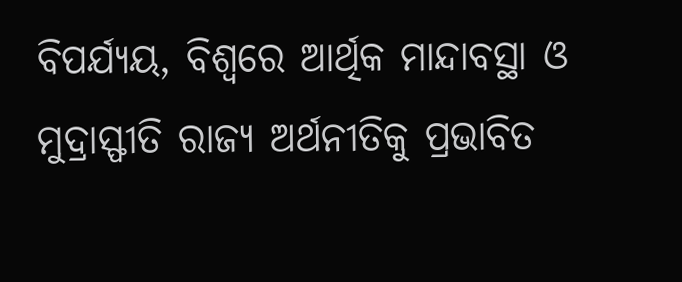ବିପର୍ଯ୍ୟୟ, ବିଶ୍ୱରେ ଆର୍ଥିକ ମାନ୍ଦାବସ୍ଥା ଓ ମୁଦ୍ରାସ୍ଫୀତି ରାଜ୍ୟ ଅର୍ଥନୀତିକୁ ପ୍ରଭାବିତ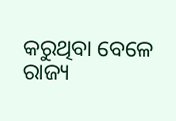କରୁଥିବା ବେଳେ ରାଜ୍ୟ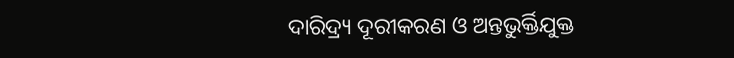ଦାରିଦ୍ର୍ୟ ଦୂରୀକରଣ ଓ ଅନ୍ତଭୁର୍କ୍ତିଯୁକ୍ତ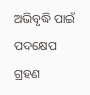ଅଭିବୃଦ୍ଧି ପାଇଁ ପଦକ୍ଷେପ ଗ୍ରହଣ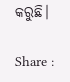କରୁଛି।

Share :